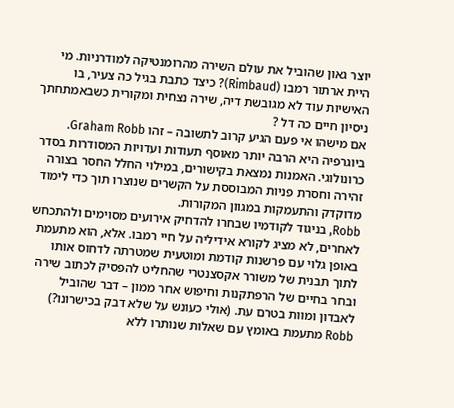יוצר גאון שהוביל את עולם השירה מהרומנטיקה למודרניות. מי היית ארתור רמבו (Rimbaud)? כיצד כתבת בגיל כה צעיר, בו האישיות עוד לא מגובשת דיה, שירה נצחית ומקורית כשבאמתחתך ניסיון חיים כה דל ?
אם מישהו אי פעם הגיע קרוב לתשובה – זהו Graham Robb. ביוגרפיה היא הרבה יותר מאוסף תעודות ועדויות המסודרות בסדר כרונולוגי. האמנות נמצאת בקישורים, במילוי החלל החסר בצורה זהירה וחסרת פניות המבוססת על הקשרים שנוצרו תוך כדי לימוד מדוקדק והתעמקות במגוון המקורות.
Robb, בניגוד לקודמיו שבחרו להדחיק אירועים מסוימים ולהתכחש לאחרים, לא מציג לקורא אידיליה על חיי רמבו. אלא, הוא מתעמת באופן גלוי עם פרשנות קודמת ומוטעית שמטרתה לדחוס אותו לתוך תבנית של משורר אקסצנטרי שהחליט להפסיק לכתוב שירה ובחר בחיים של הרפתקנות וחיפוש אחר ממון – דבר שהוביל לאבדון ומוות בטרם עת. (אולי כעונש על שלא דבק בכישרונו?)
Robb מתעמת באומץ עם שאלות שנותרו ללא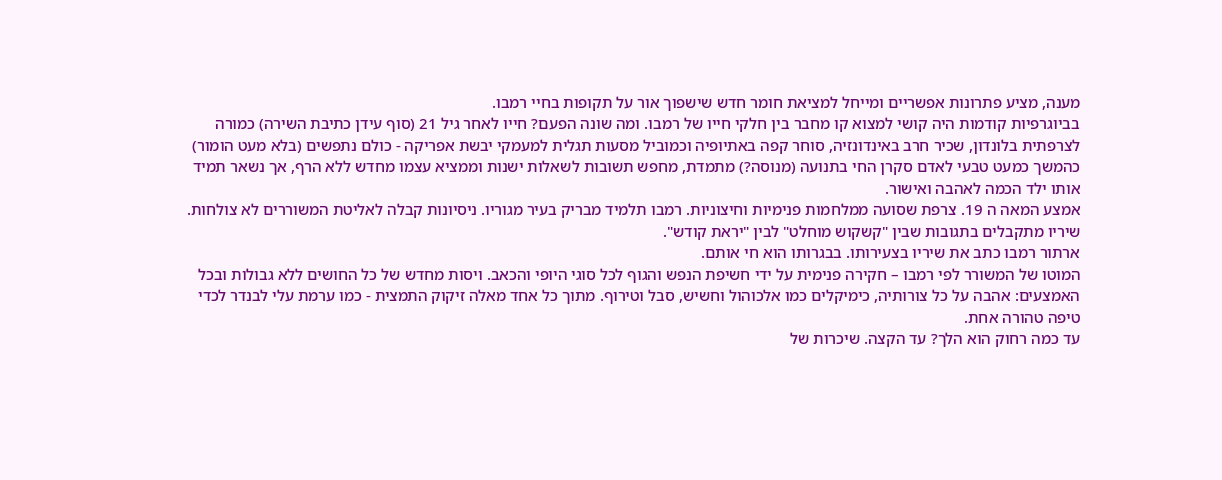מענה, מציע פתרונות אפשריים ומייחל למציאת חומר חדש שישפוך אור על תקופות בחיי רמבו.
בביוגרפיות קודמות היה קושי למצוא קו מחבר בין חלקי חייו של רמבו. ומה שונה הפעם? חייו לאחר גיל 21 (סוף עידן כתיבת השירה) כמורה לצרפתית בלונדון, שכיר חרב באינדונזיה, סוחר קפה באתיופיה וכמוביל מסעות תגלית למעמקי יבשת אפריקה - כולם נתפשים (בלא מעט הומור) כהמשך כמעט טבעי לאדם סקרן החי בתנועה (מנוסה?) מתמדת, מחפש תשובות לשאלות ישנות וממציא עצמו מחדש ללא הרף, אך נשאר תמיד אותו ילד הכמה לאהבה ואישור.
אמצע המאה ה 19. צרפת שסועה ממלחמות פנימיות וחיצוניות. רמבו תלמיד מבריק בעיר מגוריו. ניסיונות קבלה לאליטת המשוררים לא צולחות. שיריו מתקבלים בתגובות שבין "קשקוש מוחלט" לבין "יראת קודש".
ארתור רמבו כתב את שיריו בצעירותו. בבגרותו הוא חי אותם.
המוטו של המשורר לפי רמבו – חקירה פנימית על ידי חשיפת הנפש והגוף לכל סוגי היופי והכאב. ויסות מחדש של כל החושים ללא גבולות ובכל האמצעים: אהבה על כל צורותיה, כימיקלים כמו אלכוהול וחשיש, סבל וטירוף. מתוך כל אחד מאלה זיקוק התמצית - כמו ערמת עלי לבנדר לכדי טיפה טהורה אחת.
עד כמה רחוק הוא הלך? עד הקצה. שיכרות של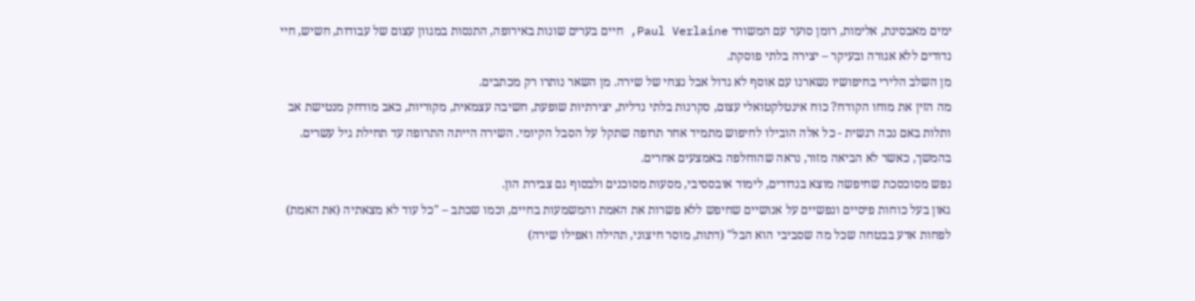ימים מאבסינת, אלימות, רומן סוער עם המשורר Paul Verlaine, חיים בערים שונות באירופה, התנסות במגוון עצום של עבודות, חשיש, חיי נדודים ללא אגורה ובעיקר – יצירה בלתי פוסקת.
מן השלב הלירי בחיפושיו נשארנו עם אוסף לא גדול אבל נצחי של שירה. מן השאר נותרו רק מכתבים.
מה הזין את מוחו הקודח? כוח אינטלקטואלי עצום, סקרנות בלתי נדלית, יצירתיות שופעת, חשיבה עצמאית, מקוריות, כאב מודחק מנטישת אב ותלות באם נכה רגשית - כל אלה הובילו לחיפוש מתמיד אחר תרופה שתקל על הסבל הקיומי. השירה הייתה התרופה עד תחילת גיל עשרים. בהמשך, כאשר לא הביאה מזור, נראה שהוחלפה באמצעים אחרים.
נפש מסוכסכת שחיפשה מוצא בנדודים, לימוד אובססיבי, מסעות מסוכנים ולבסוף גם צבירת הון.
גאון בעל כוחות פיסיים ונפשיים על אנושיים שחיפש ללא פשרות את האמת והמשמעות בחיים, וכמו שכתב – "כל עוד לא מצאתיה (את האמת) לפחות אדע בבטחה שכל מה שסביבי הוא הבל" (דתות, מוסר חיצוני, תהילה ואפילו שירה)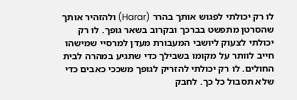לו רק יכולתי לפגוש אותך בהרר (Harar) ולהזהיר אותך שהסרטן מתפשט בברכך ובקרוב בשאר גופך. לו רק יכולתי לצעוק ליושבי המעבורת מעדן למרסיי שמישהו חייב לוותר על מקומו בשבילך כדי שתגיע במהרה לבית החולים. לו רק יכולתי להזריק לגופך משככי כאבים כדי שלא תסבול כל כך. לחבק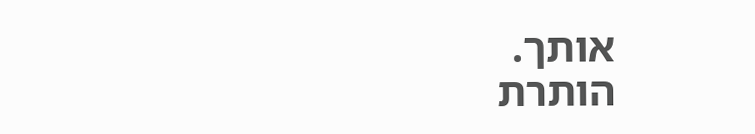אותך.
הותרת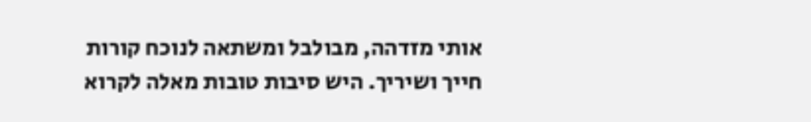אותי מזדהה, מבולבל ומשתאה לנוכח קורות חייך ושיריך. היש סיבות טובות מאלה לקרוא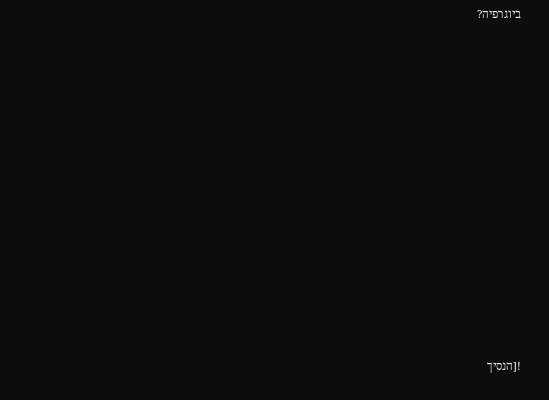ביוגרפיה?

















![הנסיך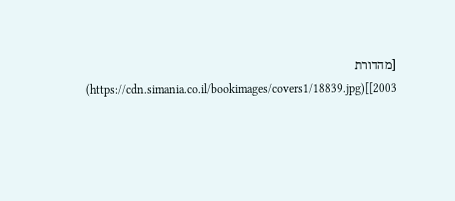[מהדורת 2003]](https://cdn.simania.co.il/bookimages/covers1/18839.jpg)